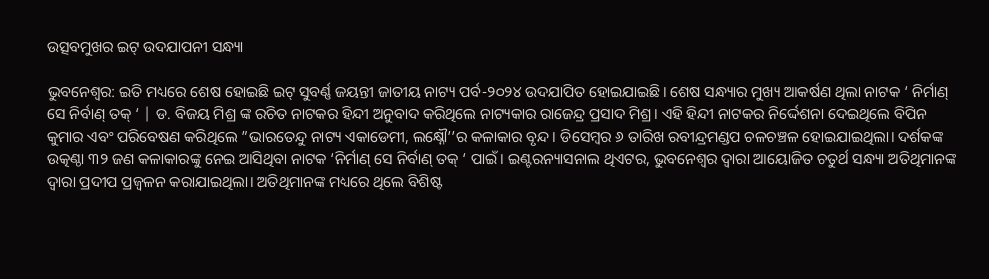ଉତ୍ସବମୁଖର ଇଟ୍ ଉଦଯାପନୀ ସନ୍ଧ୍ୟା

ଭୁବନେଶ୍ୱର: ଇତି ମଧ୍ୟରେ ଶେଷ ହୋଇଛି ଇଟ୍ ସୁବର୍ଣ୍ଣ ଜୟନ୍ତୀ ଜାତୀୟ ନାଟ୍ୟ ପର୍ବ-୨୦୨୪ ଉଦଯାପିତ ହୋଇଯାଇଛି। ଶେଷ ସନ୍ଧ୍ୟାର ମୁଖ୍ୟ ଆକର୍ଷଣ ଥିଲା ନାଟକ ‘ ନିର୍ମାଣ୍ ସେ ନିର୍ବାଣ୍ ତକ୍ ‘ | ଡ. ବିଜୟ ମିଶ୍ର ଙ୍କ ରଚିତ ନାଟକର ହିନ୍ଦୀ ଅନୁବାଦ କରିଥିଲେ ନାଟ୍ୟକାର ରାଜେନ୍ଦ୍ର ପ୍ରସାଦ ମିଶ୍ର। ଏହି ହିନ୍ଦୀ ନାଟକର ନିର୍ଦ୍ଦେଶନା ଦେଇଥିଲେ ବିପିନ କୁମାର ଏବଂ ପରିବେଷଣ କରିଥିଲେ ”ଭାରତେନ୍ଦୁ ନାଟ୍ୟ ଏକାଡେମୀ, ଲକ୍ଷ୍ନୌ’’ର କଳାକାର ବୃନ୍ଦ। ଡିସେମ୍ବର ୬ ତାରିଖ ରବୀନ୍ଦ୍ରମଣ୍ଡପ ଚଳଚଞ୍ଚଳ ହୋଇଯାଇଥିଲା। ଦର୍ଶକଙ୍କ ଉତ୍କଣ୍ଠା ୩୨ ଜଣ କଳାକାରଙ୍କୁ ନେଇ ଆସିଥିବା ନାଟକ ‘ନିର୍ମାଣ୍ ସେ ନିର୍ବାଣ୍ ତକ୍ ‘ ପାଇଁ। ଇଣ୍ଟରନ୍ୟାସନାଲ ଥିଏଟର, ଭୁବନେଶ୍ୱର ଦ୍ୱାରା ଆୟୋଜିତ ଚତୁର୍ଥ ସନ୍ଧ୍ୟା ଅତିଥିମାନଙ୍କ ଦ୍ୱାରା ପ୍ରଦୀପ ପ୍ରଜ୍ବଳନ କରାଯାଇଥିଲା। ଅତିଥିମାନଙ୍କ ମଧ୍ୟରେ ଥିଲେ ବିଶିଷ୍ଟ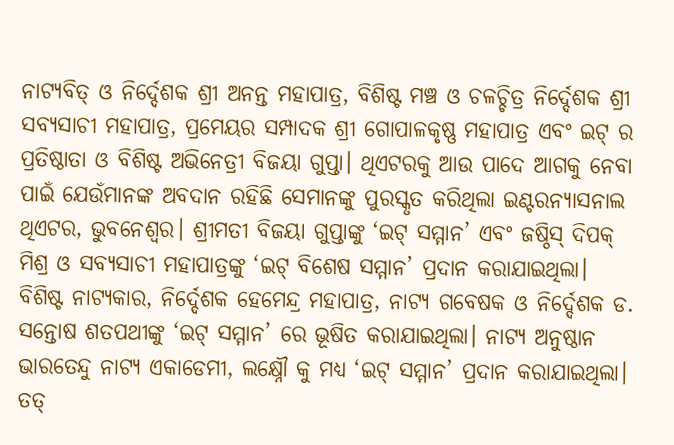ନାଟ୍ୟବିତ୍‌ ଓ ନିର୍ଦ୍ଦେଶକ ଶ୍ରୀ ଅନନ୍ତ ମହାପାତ୍ର, ବିଶିଷ୍ଟ ମଞ୍ଚ ଓ ଚଳଚ୍ଚିତ୍ର ନିର୍ଦ୍ଦେଶକ ଶ୍ରୀ ସବ୍ୟସାଚୀ ମହାପାତ୍ର, ପ୍ରମେୟର ସମ୍ପାଦକ ଶ୍ରୀ ଗୋପାଳକୃଷ୍ଣ ମହାପାତ୍ର ଏବଂ ଇଟ୍ ର ପ୍ରତିଷ୍ଠାତା ଓ ବିଶିଷ୍ଟ ଅଭିନେତ୍ରୀ ବିଜୟା ଗୁପ୍ତା। ଥିଏଟରକୁ ଆଉ ପାଦେ ଆଗକୁ ନେବା ପାଇଁ ଯେଉଁମାନଙ୍କ ଅବଦାନ ରହିଛି ସେମାନଙ୍କୁ ପୁରସ୍କୃତ କରିଥିଲା ଇଣ୍ଟରନ୍ୟାସନାଲ ଥିଏଟର, ଭୁବନେଶ୍ୱର। ଶ୍ରୀମତୀ ବିଜୟା ଗୁପ୍ତାଙ୍କୁ ‘ଇଟ୍ ସମ୍ମାନ’ ଏବଂ ଜଷ୍ଠିସ୍ ଦିପକ୍ ମିଶ୍ର ଓ ସବ୍ୟସାଚୀ ମହାପାତ୍ରଙ୍କୁ ‘ଇଟ୍ ବିଶେଷ ସମ୍ମାନ’ ପ୍ରଦାନ କରାଯାଇଥିଲା। ବିଶିଷ୍ଟ ନାଟ୍ୟକାର, ନିର୍ଦ୍ଦେଶକ ହେମେନ୍ଦ୍ର ମହାପାତ୍ର, ନାଟ୍ୟ ଗବେଷକ ଓ ନିର୍ଦ୍ଦେଶକ ଡ. ସନ୍ତୋଷ ଶତପଥୀଙ୍କୁ ‘ଇଟ୍ ସମ୍ମାନ’ ରେ ଭୂଷିତ କରାଯାଇଥିଲା। ନାଟ୍ୟ ଅନୁଷ୍ଠାନ ଭାରତେନ୍ଦୁ ନାଟ୍ୟ ଏକାଡେମୀ, ଲକ୍ଷ୍ନୌ କୁ ମଧ୍ୟ ‘ଇଟ୍ ସମ୍ମାନ’ ପ୍ରଦାନ କରାଯାଇଥିଲା। ତତ୍‌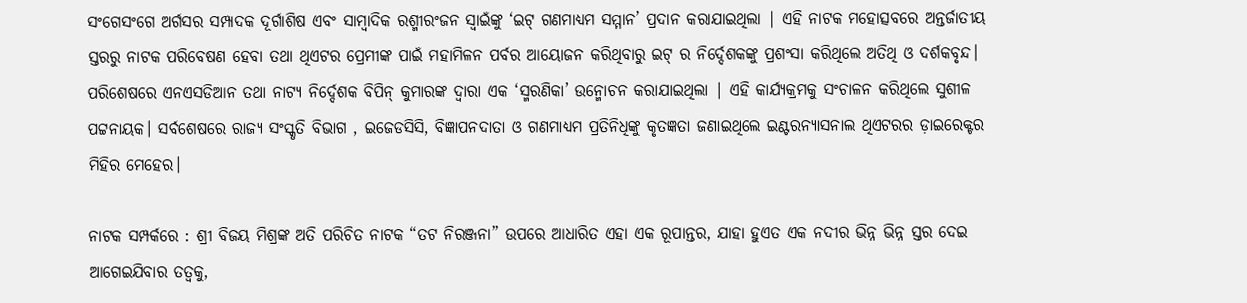ସଂଗେସଂଗେ ଅର୍ଗସର ସମ୍ପାଦକ ଦୂର୍ଗାଶିଷ ଏବଂ ସାମ୍ବାଦିକ ରଶ୍ମୀରଂଜନ ସ୍ୱାଇଁଙ୍କୁ ‘ଇଟ୍ ଗଣମାଧ୍ୟମ ସମ୍ମାନ’ ପ୍ରଦାନ କରାଯାଇଥିଲା | ଏହି ନାଟକ ମହୋତ୍ସବରେ ଅନ୍ତର୍ଜାତୀୟ ସ୍ତରରୁ ନାଟକ ପରିବେଷଣ ହେବା ତଥା ଥିଏଟର ପ୍ରେମୀଙ୍କ ପାଇଁ ମହାମିଳନ ପର୍ବର ଆୟୋଜନ କରିଥିବାରୁ ଇଟ୍ ର ନିର୍ଦ୍ଦେଶକଙ୍କୁ ପ୍ରଶଂସା କରିଥିଲେ ଅତିଥି ଓ ଦର୍ଶକବୃନ୍ଦ। ପରିଶେଷରେ ଏନଏସଡିଆନ ତଥା ନାଟ୍ୟ ନିର୍ଦ୍ଦେଶକ ବିପିନ୍ କୁମାରଙ୍କ ଦ୍ୱାରା ଏକ ‘ସ୍ମରଣିକା’ ଉନ୍ମୋଚନ କରାଯାଇଥିଲା | ଏହି କାର୍ଯ୍ୟକ୍ରମକୁ ସଂଚାଳନ କରିଥିଲେ ସୁଶୀଳ ପଟ୍ଟନାୟକ। ସର୍ବଶେଷରେ ରାଜ୍ୟ ସଂସ୍କୃତି ବିଭାଗ , ଇଜେଡସିସି, ବିଜ୍ଞାପନଦାତା ଓ ଗଣମାଧ୍ୟମ ପ୍ରତିନିଧିଙ୍କୁ କୃତଜ୍ଞତା ଜଣାଇଥିଲେ ଇଣ୍ଟରନ୍ୟାସନାଲ ଥିଏଟରର ଡ଼ାଇରେକ୍ଟର ମିହିର ମେହେର।

ନାଟକ ସମ୍ପର୍କରେ : ଶ୍ରୀ ବିଜୟ ମିଶ୍ରଙ୍କ ଅତି ପରିଚିତ ନାଟକ “ତଟ ନିରଞ୍ଜନା” ଉପରେ ଆଧାରିତ ଏହା ଏକ ରୂପାନ୍ତର, ଯାହା ହୁଏତ ଏକ ନଦୀର ଭିନ୍ନ ଭିନ୍ନ ସ୍ତର ଦେଇ ଆଗେଇଯିବାର ତତ୍ଵକୁ,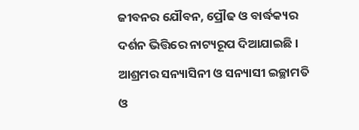ଜୀବନର ଯୌବନ, ପ୍ରୌଢ ଓ ବାର୍ଦ୍ଧକ୍ୟର ଦର୍ଶନ ଭିତ୍ତିରେ ନାଟ୍ୟରୂପ ଦିଆଯାଇଛି । ଆଶ୍ରମର ସନ୍ୟାସିନୀ ଓ ସନ୍ୟାସୀ ଇଚ୍ଛାମତି ଓ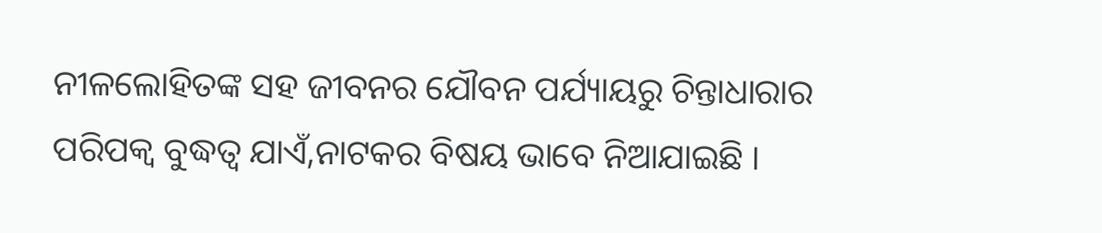ନୀଳଲୋହିତଙ୍କ ସହ ଜୀବନର ଯୌବନ ପର୍ଯ୍ୟାୟରୁ ଚିନ୍ତାଧାରାର ପରିପକ୍ଵ ବୁଦ୍ଧତ୍ୱ ଯାଏଁ,ନାଟକର ବିଷୟ ଭାବେ ନିଆଯାଇଛି ।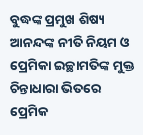ବୁଦ୍ଧଙ୍କ ପ୍ରମୁଖ ଶିଷ୍ୟ ଆନନ୍ଦଙ୍କ ନୀତି ନିୟମ ଓ ପ୍ରେମିକା ଇଚ୍ଛାମତିଙ୍କ ମୁକ୍ତ ଚିନ୍ତାଧାରା ଭିତରେ ପ୍ରେମିକ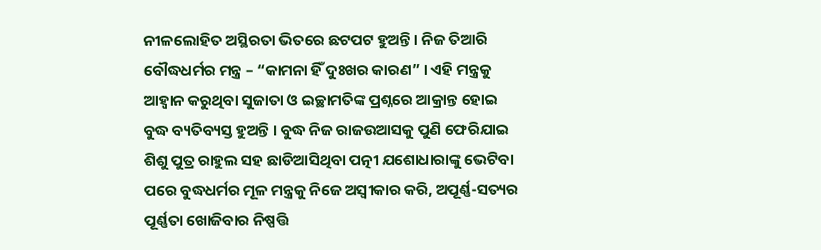ନୀଳଲୋହିତ ଅସ୍ଥିରତା ଭିତରେ ଛଟପଟ ହୁଅନ୍ତି । ନିଜ ତିଆରି ବୌଦ୍ଧଧର୍ମର ମନ୍ତ୍ର – “କାମନା ହିଁ ଦୁଃଖର କାରଣ” । ଏହି ମନ୍ତ୍ରକୁ ଆହ୍ଵାନ କରୁଥିବା ସୁଜାତା ଓ ଇଚ୍ଛାମତିଙ୍କ ପ୍ରଶ୍ନରେ ଆକ୍ରାନ୍ତ ହୋଇ ବୁଦ୍ଧ ବ୍ୟତିବ୍ୟସ୍ତ ହୁଅନ୍ତି । ବୁଦ୍ଧ ନିଜ ରାଜଉଆସକୁ ପୁଣି ଫେରିଯାଇ ଶିଶୁ ପୁତ୍ର ରାହୁଲ ସହ ଛାଡିଆସିଥିବା ପତ୍ନୀ ଯଶୋଧାରାଙ୍କୁ ଭେଟିବା ପରେ ବୁଦ୍ଧଧର୍ମର ମୂଳ ମନ୍ତ୍ରକୁ ନିଜେ ଅସ୍ଵୀକାର କରି, ଅପୂର୍ଣ୍ଣ-ସତ୍ୟର ପୂର୍ଣ୍ଣତା ଖୋଜିବାର ନିଷ୍ପତ୍ତି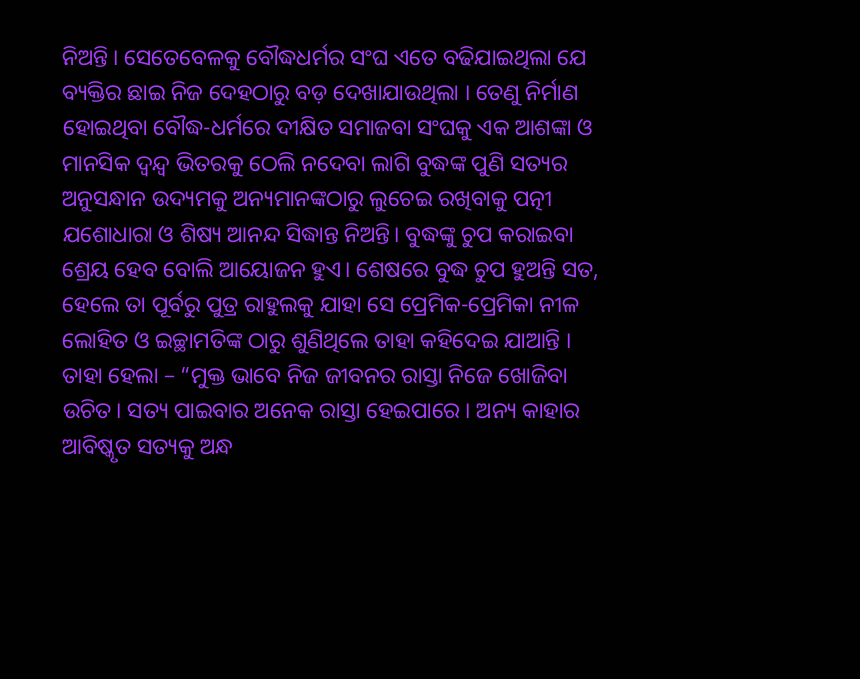ନିଅନ୍ତି । ସେତେବେଳକୁ ବୌଦ୍ଧଧର୍ମର ସଂଘ ଏତେ ବଢିଯାଇଥିଲା ଯେ ବ୍ୟକ୍ତିର ଛାଇ ନିଜ ଦେହଠାରୁ ବଡ଼ ଦେଖାଯାଉଥିଲା । ତେଣୁ ନିର୍ମାଣ ହୋଇଥିବା ବୌଦ୍ଧ-ଧର୍ମରେ ଦୀକ୍ଷିତ ସମାଜବା ସଂଘକୁ ଏକ ଆଶଙ୍କା ଓ ମାନସିକ ଦ୍ଵନ୍ଦ୍ବ ଭିତରକୁ ଠେଲି ନଦେବା ଲାଗି ବୁଦ୍ଧଙ୍କ ପୁଣି ସତ୍ୟର ଅନୁସନ୍ଧାନ ଉଦ୍ୟମକୁ ଅନ୍ୟମାନଙ୍କଠାରୁ ଲୁଚେଇ ରଖିବାକୁ ପତ୍ନୀ ଯଶୋଧାରା ଓ ଶିଷ୍ୟ ଆନନ୍ଦ ସିଦ୍ଧାନ୍ତ ନିଅନ୍ତି। ବୁଦ୍ଧଙ୍କୁ ଚୁପ କରାଇବା ଶ୍ରେୟ ହେବ ବୋଲି ଆୟୋଜନ ହୁଏ। ଶେଷରେ ବୁଦ୍ଧ ଚୁପ ହୁଅନ୍ତି ସତ, ହେଲେ ତା ପୂର୍ବରୁ ପୁତ୍ର ରାହୁଲକୁ ଯାହା ସେ ପ୍ରେମିକ-ପ୍ରେମିକା ନୀଳ ଲୋହିତ ଓ ଇଚ୍ଛାମତିଙ୍କ ଠାରୁ ଶୁଣିଥିଲେ ତାହା କହିଦେଇ ଯାଆନ୍ତି । ତାହା ହେଲା – “ମୁକ୍ତ ଭାବେ ନିଜ ଜୀବନର ରାସ୍ତା ନିଜେ ଖୋଜିବା ଉଚିତ। ସତ୍ୟ ପାଇବାର ଅନେକ ରାସ୍ତା ହେଇପାରେ । ଅନ୍ୟ କାହାର ଆବିଷ୍କୃତ ସତ୍ୟକୁ ଅନ୍ଧ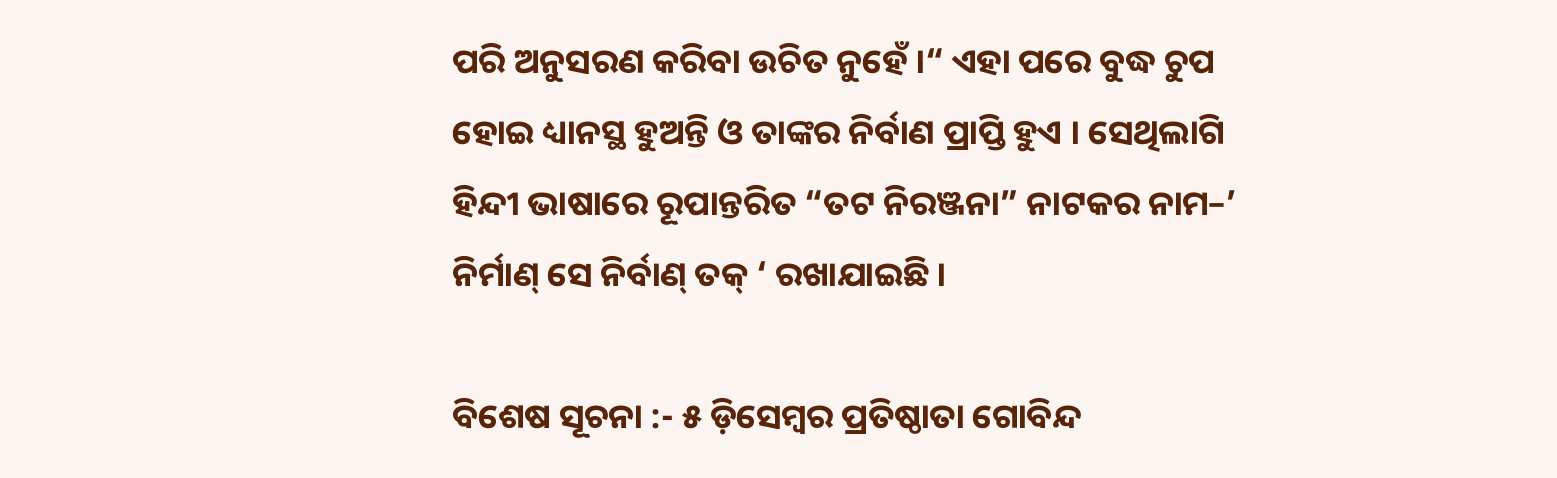ପରି ଅନୁସରଣ କରିବା ଉଚିତ ନୁହେଁ ।“ ଏହା ପରେ ବୁଦ୍ଧ ଚୁପ ହୋଇ ଧ୍ୟାନସ୍ଥ ହୁଅନ୍ତି ଓ ତାଙ୍କର ନିର୍ବାଣ ପ୍ରାପ୍ତି ହୁଏ । ସେଥିଲାଗି ହିନ୍ଦୀ ଭାଷାରେ ରୂପାନ୍ତରିତ “ତଟ ନିରଞ୍ଜନା” ନାଟକର ନାମ–’ ନିର୍ମାଣ୍ ସେ ନିର୍ବାଣ୍ ତକ୍ ‘ ରଖାଯାଇଛି ।

ବିଶେଷ ସୂଚନା :- ୫ ଡ଼ିସେମ୍ବର ପ୍ରତିଷ୍ଠାତା ଗୋବିନ୍ଦ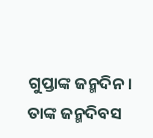ଗୁପ୍ତାଙ୍କ ଜନ୍ମଦିନ। ତାଙ୍କ ଜନ୍ମଦିବସ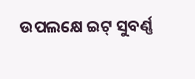ଉପଲକ୍ଷେ ଇଟ୍ ସୁବର୍ଣ୍ଣ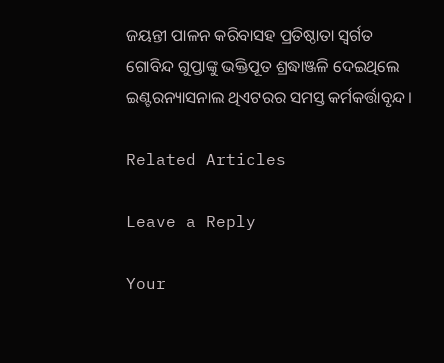ଜୟନ୍ତୀ ପାଳନ କରିବାସହ ପ୍ରତିଷ୍ଠାତା ସ୍ବର୍ଗତ ଗୋବିନ୍ଦ ଗୁପ୍ତାଙ୍କୁ ଭକ୍ତିପୂତ ଶ୍ରଦ୍ଧାଞ୍ଜଳି ଦେଇଥିଲେ ଇଣ୍ଟରନ୍ୟାସନାଲ ଥିଏଟରର ସମସ୍ତ କର୍ମକର୍ତ୍ତାବୃନ୍ଦ।

Related Articles

Leave a Reply

Your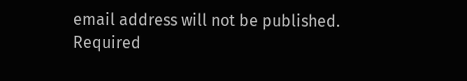email address will not be published. Required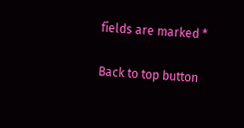fields are marked *

Back to top button